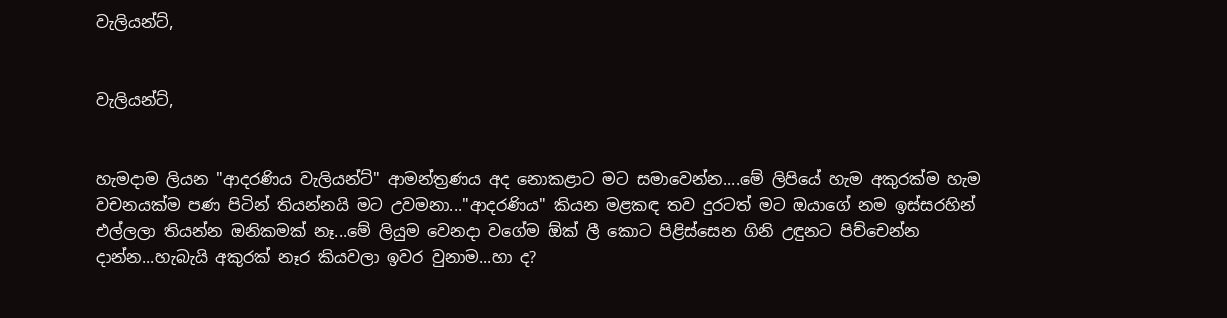වැලියන්ට්,


වැලියන්ට්,


හැමදාම ලියන "ආදරණිය වැලියන්ට්" ආමන්ත්‍රණය අද නොකළාට මට සමාවෙන්න....මේ ලිපියේ හැම අකුරක්ම හැම වචනයක්ම පණ පිටින් තියන්නයි මට උවමනා..."ආදරණිය" කියන මළකඳ තව දුරටත් මට ඔයාගේ නම ඉස්සරහින් එල්ලලා තියන්න ඔනිකමක් නෑ...මේ ලියුම වෙනදා වගේම ඕක් ලී කොට පිළිස්සෙන ගිනි උඳුනට පිච්චෙන්න දාන්න...හැබැයි අකුරක් නෑර කියවලා ඉවර වුනාම...හා ද?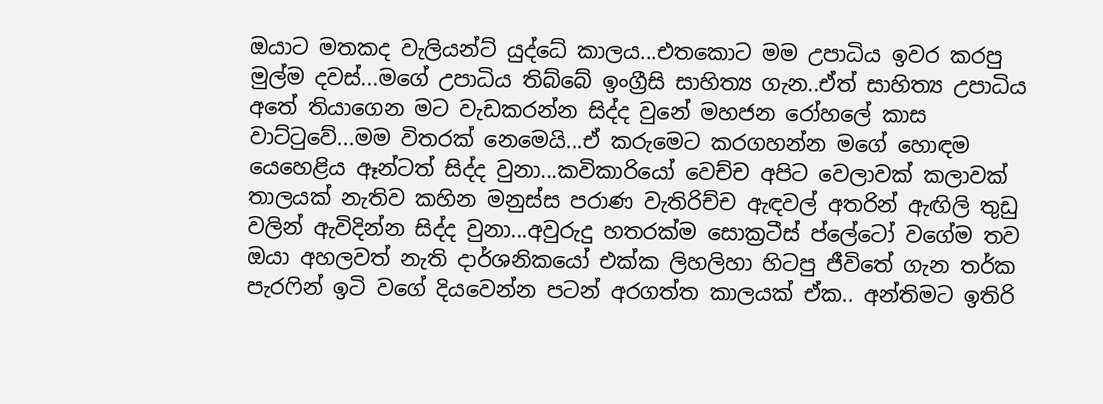ඔයාට මතකද වැලියන්ට් යුද්ධේ කාලය...එතකොට මම උපාධිය ඉවර කරපු මුල්ම දවස්...මගේ උපාධිය තිබ්බේ ඉංග්‍රීසි සාහිත්‍ය ගැන..ඒත් සාහිත්‍ය උපාධිය අතේ තියාගෙන මට වැඩකරන්න සිද්ද වුනේ මහජන රෝහලේ කාස වාට්ටුවේ...මම විතරක් නෙමෙයි...ඒ කරුමෙට කරගහන්න මගේ හොඳම යෙහෙළිය ඈන්ටත් සිද්ද වුනා...කවිකාරියෝ වෙච්ච අපිට වෙලාවක් කලාවක් තාලයක් නැතිව කහින මනුස්ස පරාණ වැතිරිච්ච ඇඳවල් අතරින් ඇඟිලි තුඩු වලින් ඇවිදින්න සිද්ද වුනා...අවුරුදු හතරක්ම සොක්‍රටීස් ප්ලේටෝ වගේම තව ඔයා අහලවත් නැති දාර්ශනිකයෝ එක්ක ලිහලිහා හිටපු ජීවිතේ ගැන තර්ක පැරෆින් ඉටි වගේ දියවෙන්න පටන් අරගත්ත කාලයක් ඒක.. අන්තිමට ඉතිරි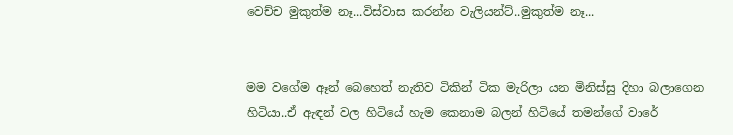වෙච්ච මුකුත්ම නෑ...විස්වාස කරන්න වැලියන්ට්..මුකුත්ම නෑ...


මම වගේම ඈන් බෙහෙත් නැතිව ටිකින් ටික මැරිලා යන මිනිස්සු දිහා බලාගෙන හිටියා..ඒ ඇඳන් වල හිටියේ හැම කෙනාම බලන් හිටියේ තමන්ගේ වාරේ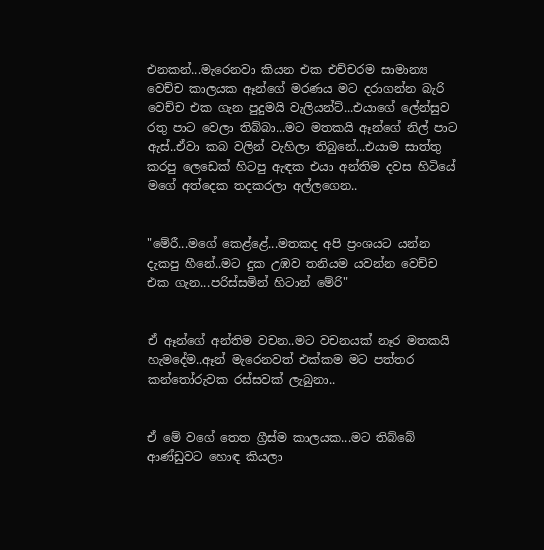එනකන්...මැරෙනවා කියන එක එච්චරම සාමාන්‍ය වෙච්ච කාලයක ඈන්ගේ මරණය මට දරාගන්න බැරි වෙච්ච එක ගැන පුදුමයි වැලියන්ට්...එයාගේ ලේන්සුව රතු පාට වෙලා තිබ්බා...මට මතකයි ඈන්ගේ නිල් පාට ඇස්..ඒවා කබ වලින් වැහිලා තිබුනේ...එයාම සාත්තු කරපු ලෙඩෙක් හිටපු ඇඳක එයා අන්තිම දවස හිටියේ මගේ අත්දෙක තදකරලා අල්ලගෙන..


"මේරී...මගේ කෙළ්ළේ...මතකද අපි ප්‍රංශයට යන්න දැකපු හීනේ..මට දුක උඹව තනියම යවන්න වෙච්ච එක ගැන...පරිස්සමින් හිටාන් මේරි"


ඒ ඈන්ගේ අන්තිම වචන..මට වචනයක් නෑර මතකයි හැමදේම..ඈන් මැරෙනවත් එක්කම මට පත්තර කන්තෝරුවක රස්සවක් ලැබුනා..


ඒ මේ වගේ තෙත ග්‍රීස්ම කාලයක...මට තිබ්බේ ආණ්ඩුවට හොඳ කියලා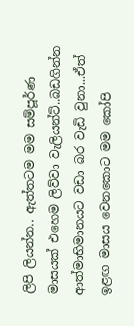ලිපි ලියන්න.. ඇත්තටම මම සම්පූර්ණ මාසයක් එහෙම ලිව්වා වැලියන්ට්..බඩගින්න ආත්මාභිමානයට වඩා බර වැඩි වුනා...ඒත් ඉළඟ මාසය වෙනකොට මම කෝපි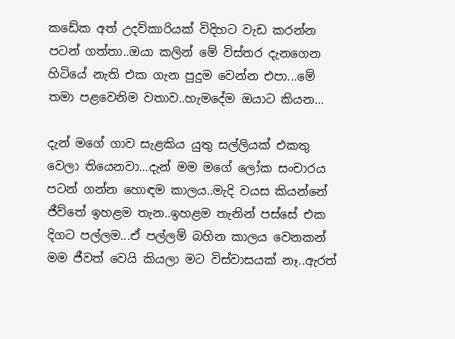කඩේක අත් උදව්කාරියක් විදිහට වැඩ කරන්න පටන් ගත්තා..ඔයා කලින් මේ විස්තර දැනගෙන හිටියේ නැති එක ගැන පුදුම වෙන්න එපා...මේ තමා පළවෙනිම වතාව..හැමදේම ඔයාට කියන...

දැන් මගේ ගාව සැළකිය යුතු සල්ලියක් එකතු වෙලා තියෙනවා...දැන් මම මගේ ලෝක සංචාරය පටන් ගන්න හොඳම කාලය..මැදි වයස කියන්නේ ජීව්තේ ඉහළම තැන..ඉහළම තැනින් පස්සේ එක දිගට පල්ලම...ඒ පල්ලම් බහින කාලය වෙනකන් මම ජීවත් වෙයි කියලා මට විස්වාසයක් නෑ..ඇරත්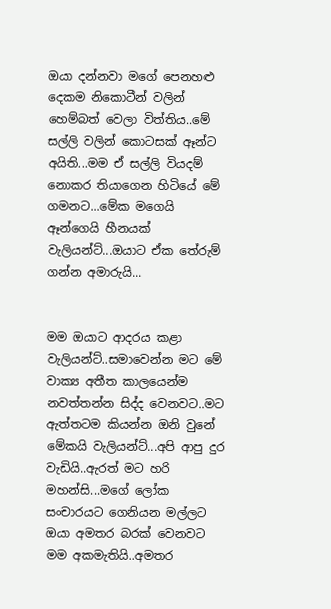ඔයා දන්නවා මගේ පෙනහළු දෙකම නිකොටීන් වලින් හෙම්බත් වෙලා විත්තිය..මේ සල්ලි වලින් කොටසක් ඈන්ට අයිති...මම ඒ සල්ලි වියදම් නොකර තියාගෙන හිටියේ මේ ගමනට...මේක මගෙයි ඈන්ගෙයි හීනයක් වැලියන්ට්...ඔයාට ඒක තේරුම් ගන්න අමාරුයි...


මම ඔයාට ආදරය කළා වැලියන්ට්..සමාවෙන්න මට මේ වාක්‍ය අතීත කාලයෙන්ම නවත්තන්න සිද්ද වෙනවට..මට ඇත්තටම කියන්න ඔනි වුනේ මේකයි වැලියන්ට්...අපි ආපු දුර වැඩියි..ඇරත් මට හරි මහන්සි...මගේ ලෝක සංචාරයට ගෙනියන මල්ලට ඔයා අමතර බරක් වෙනවට මම අකමැතියි..අමතර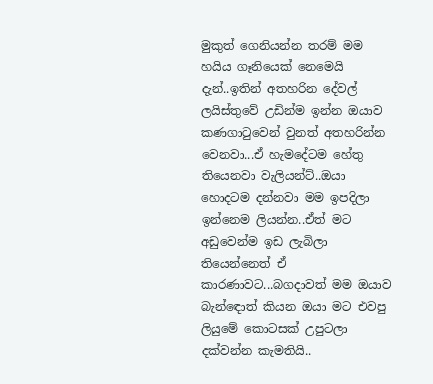මුකුත් ගෙනියන්න තරම් මම හයිය ගෑනියෙක් නෙමෙයි දැන්..ඉතින් අතහරින දේවල් ලයිස්තුවේ උඩින්ම ඉන්න ඔයාව කණගාටුවෙන් වුනත් අතහරින්න වෙනවා...ඒ හැමදේටම හේතු තියෙනවා වැලියන්ට්..ඔයා හොදටම දන්නවා මම ඉපදිලා ඉන්නෙම ලියන්න..ඒත් මට අඩුවෙන්ම ඉඩ ලැබිලා තියෙන්නෙත් ඒ කාරණාවට...බගදාවත් මම ඔයාව බැන්ඳොත් කියන ඔයා මට එවපු ලියුමේ කොටසක් උපුටලා දක්වන්න කැමතියි..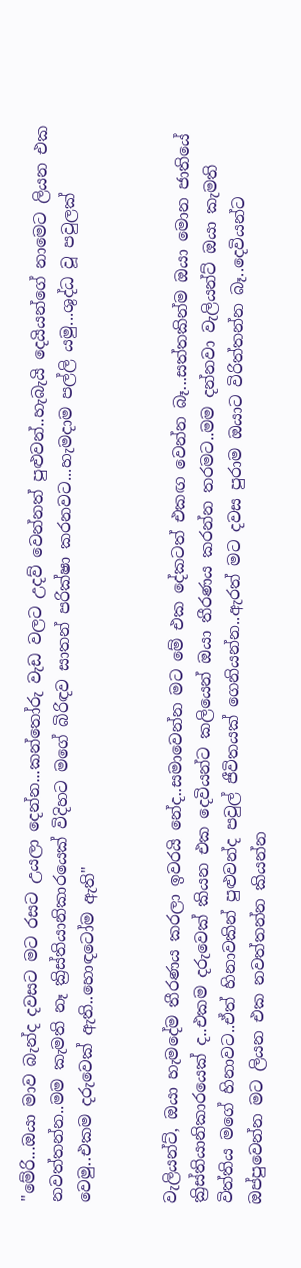"මේරි...ඔයා මාව බැන්ද දවසට මට රසට උයලා දෙන්න...කන්තෝරු වැඩ වලට උදව් වෙන්නත් පුළුවන්..හැබැයි දෙයියන්ගේ නාමෙට ලියන එක නවත්තන්න..මම කැමති නෑ ක්‍රිස්තියානිකාරයෙක් විදිහට මගේ බිරිඳව සාතන් පරික්ෂා කරනවට...හැමදාම පල්ලි යමු...ශුද්ධ වූ පවුලක් වෙමු..එකම දරුවෙක් ඇති..හොඳටෝම ඇති"


වැලියන්ට්, ඔයා හැමදේම තීරණය කරලා ඉවරයි නේද..සමාවෙන්න මට මේ එක දේකටත් එකඟ වෙන්න බෑ...සත්තකින්ම ඔයා මොන ජාතියේ ක්‍රිස්තියානිකාරයෙක් ද..එකම දරුවෙක් කියන එක දෙවියන්ට කලියෙන් ඔයා තීරණය කරන්න තරමට..මම දන්නවා වැලියන්ට් ඔයා කැමති විත්තිය මගේ හිනාවට..ඒත් හිනාවකින් පුළුවන්ද පවුල් ජීවිතයක් ගෙනියන්න..ඇරත් මට දවස පුරාම ඔයාට විරිත්තන්න බෑ..දෙවියන්ට ඔප්පුවෙන්න මට ලියන එක නවත්තන්න කියන්න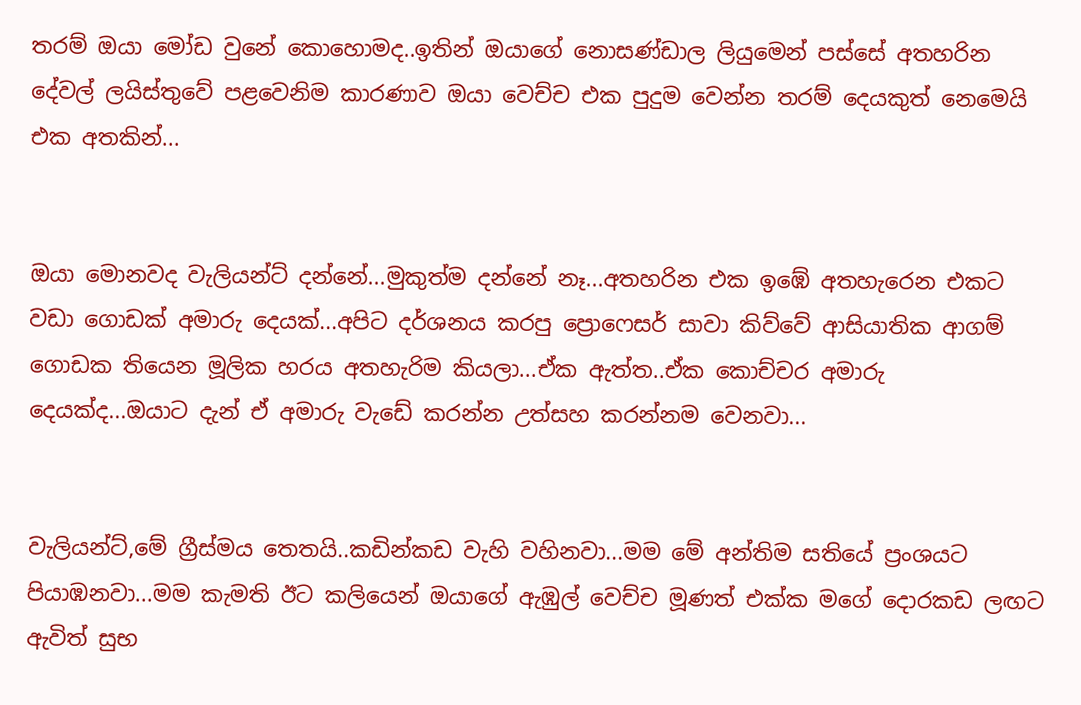තරම් ඔයා මෝඩ වුනේ කොහොමද..ඉතින් ඔයාගේ නොසණ්ඩාල ලියුමෙන් පස්සේ අතහරින දේවල් ලයිස්තුවේ පළවෙනිම කාරණාව ඔයා වෙච්ච එක පුදුම වෙන්න තරම් දෙයකුත් නෙමෙයි එක අතකින්...


ඔයා මොනවද වැලියන්ට් දන්නේ...මුකුත්ම දන්නේ නෑ...අතහරින එක ඉඹේ අතහැරෙන එකට වඩා ගොඩක් අමාරු දෙයක්...අපිට දර්ශනය කරපු ප්‍රොෆෙසර් සාවා කිව්වේ ආසියාතික ආගම් ගොඩක තියෙන මූලික හරය අතහැරිම කියලා...ඒක ඇත්ත..ඒක කොච්චර අමාරු දෙයක්ද...ඔයාට දැන් ඒ අමාරු වැඩේ කරන්න උත්සහ කරන්නම වෙනවා...


වැලියන්ට්,මේ ග්‍රීස්මය තෙතයි..කඩින්කඩ වැහි වහිනවා...මම මේ අන්තිම සතියේ ප්‍රංශයට පියාඹනවා...මම කැමති ඊට කලියෙන් ඔයාගේ ඇඹුල් වෙච්ච මූණත් එක්ක මගේ දොරකඩ ලඟට ඇවිත් සුභ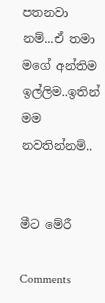පතනවා නම්...ඒ තමා මගේ අන්තිම ඉල්ලිම..ඉතින් මම නවතින්නම්..


මීට මේරී

Comments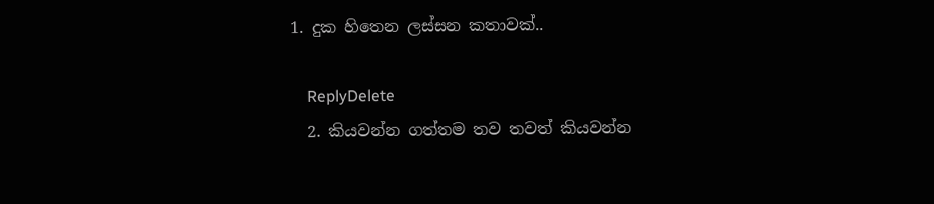1. දුක හිතෙන ලස්සන කතාවක්..

    ReplyDelete
  2. කියවන්න ගත්තම තව තවත් කියවන්න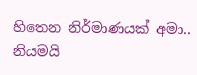හිතෙන නිර්මාණයක් අමා.. නියමයි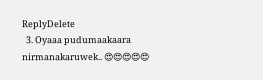ReplyDelete
  3. Oyaaa pudumaakaara nirmanakaruwek.. 😍😍😍😍😍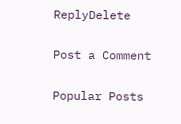ReplyDelete

Post a Comment

Popular Posts